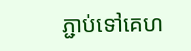ភ្ជាប់ទៅគេហ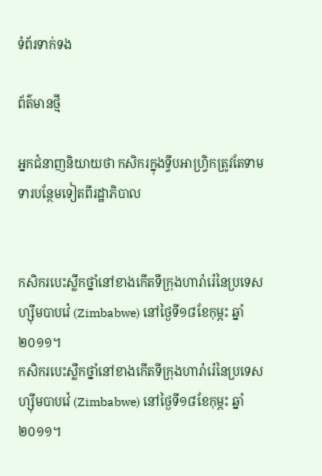ទំព័រទាក់ទង

ព័ត៌មានថ្មី

អ្នកជំនាញនិយាយថា កសិករក្នុងទ្វីបអាហ្រ្វិកត្រូវតែទាមទារបន្ថែមទៀតពីរដ្ឋាភិបាល


កសិករបេះស្លឹកថ្នាំនៅខាងកើតទីក្រុងហារ៉ារ៉េនៃប្រទេសហ្ស៊ីមបាបវ៉េ (Zimbabwe) នៅថ្ងៃទី១៨ខែកុម្ភះ ឆ្នាំ២០១១។
កសិករបេះស្លឹកថ្នាំនៅខាងកើតទីក្រុងហារ៉ារ៉េនៃប្រទេសហ្ស៊ីមបាបវ៉េ (Zimbabwe) នៅថ្ងៃទី១៨ខែកុម្ភះ ឆ្នាំ២០១១។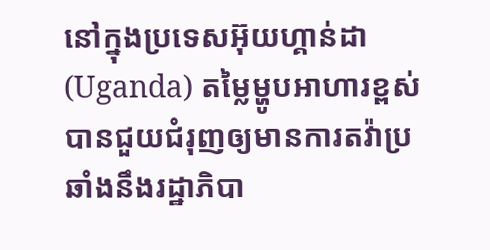នៅក្នុងប្រទេសអ៊ុយហ្គាន់ដា (Uganda) តម្លៃម្ហូបអាហារខ្ពស់បានជួយជំរុញឲ្យមានការតវ៉ាប្រឆាំងនឹងរដ្ឋាភិបា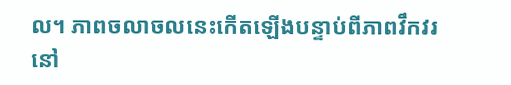ល។ ភាពចលាចលនេះកើតឡើងបន្ទាប់ពីភាពវឹកវរនៅ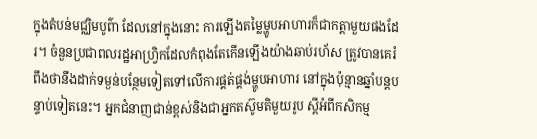ក្នុងតំបន់មជ្ឈិមបូព៌ា ដែលនៅក្នុងនោះ ការឡើងតម្លៃម្ហូបអាហារក៏ជាកត្តាមួយផងដែរ។ ចំនួនប្រជាពលរដ្ឋអាហ្រ្វិកដែលកំពុងតែកើនឡើងយ៉ាងឆាប់រហ័ស ត្រូវបានគេរំពឹងថានឹងដាក់ទម្ងន់បន្ថែមទៀតទៅលើការផ្គត់ផ្គង់ម្ហូបអាហារ នៅក្នុងប៉ុន្មានឆ្នាំបន្តបន្ទាប់ទៀតនេះ។ អ្នកជំនាញជាន់ខ្ពស់និងជាអ្នកតស៊ូមតិមួយរូប ស្តីអំពីកសិកម្ម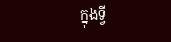ក្នុងទ្វី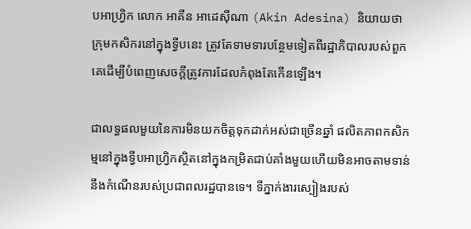បអាហ្រ្វិក លោក អាគីន អាដេស៊ីណា (Akin Adesina) និយាយថា ក្រុមកសិករនៅក្នុងទ្វីបនេះ ត្រូវតែទាមទារបន្ថែមទៀតពីរដ្ឋាភិបាលរបស់ពួកគេដើម្បីបំពេញសេចក្តីត្រូវការដែលកំពុងតែកើនឡើង។

ជាលទ្ធផលមួយនៃការមិនយកចិត្តទុកដាក់អស់ជាច្រើនឆ្នាំ ផលិតភាពកសិកម្មនៅក្នុងទ្វីបអាហ្រ្វិកស្ថិតនៅក្នុងកម្រិតជាប់គាំងមួយហើយមិនអាចតាមទាន់នឹងកំណើនរបស់ប្រជាពលរដ្ឋបានទេ។ ទីភ្នាក់ងារស្បៀងរបស់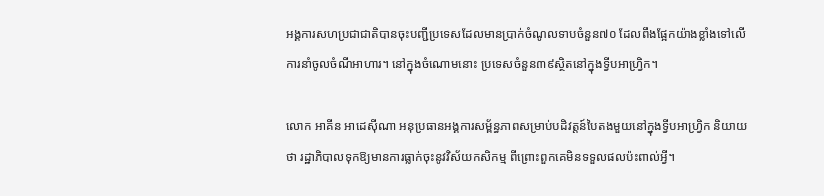អង្គការសហប្រជាជាតិបានចុះបញ្ជីប្រទេសដែលមានប្រាក់ចំណូលទាបចំនួន៧០ ដែលពឹងផ្អែកយ៉ាងខ្លាំងទៅលើការនាំចូលចំណីអាហារ។ នៅក្នុងចំណោមនោះ ប្រទេសចំនួន៣៩ស្ថិតនៅក្នុងទ្វីបអាហ្រ្វិក។

លោក អាគីន អាដេស៊ីណា អនុប្រធានអង្គការសម្ព័ន្ធភាពសម្រាប់បដិវត្តន៍បៃតងមួយនៅក្នុងទ្វីបអាហ្រ្វិក និយាយថា រដ្ឋាភិបាលទុកឱ្យមានការធ្លាក់ចុះនូវវិស័យកសិកម្ម ពីព្រោះពួកគេមិនទទួលផលប៉ះពាល់អ្វី។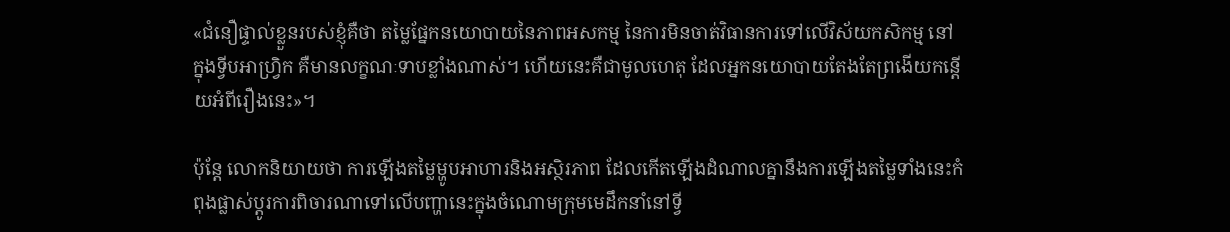«ជំនឿផ្ទាល់ខ្លួនរបស់ខ្ញុំគឺថា តម្លៃផ្នែកនយោបាយនៃភាពអសកម្ម នៃការមិនចាត់វិធានការទៅលើវិស័យកសិកម្ម នៅក្នុងទ្វីបអាហ្រ្វិក គឺមានលក្ខណៈទាបខ្លាំងណាស់។ ហើយនេះគឺជាមូលហេតុ ដែលអ្នកនយោបាយតែងតែព្រងើយកន្តើយអំពីរឿងនេះ»។

ប៉ុន្តែ លោកនិយាយថា ការឡើងតម្លៃម្ហូបអាហារនិងអស្ថិរភាព ដែលកើតឡើងដំណាលគ្នានឹងការឡើងតម្លៃទាំងនេះកំពុងផ្លាស់ប្តូរការពិចារណាទៅលើបញ្ហានេះក្នុងចំណោមក្រុមមេដឹកនាំនៅទ្វី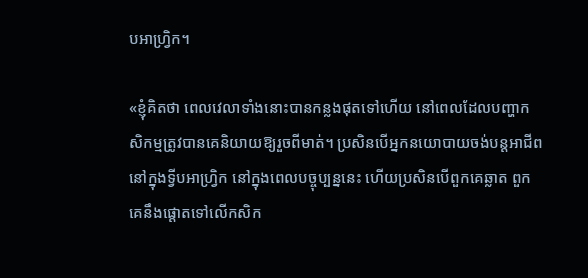បអាហ្រ្វិក។

«ខ្ញុំគិតថា ពេលវេលាទាំងនោះបានកន្លងផុតទៅហើយ នៅពេលដែលបញ្ហាកសិកម្មត្រូវបានគេនិយាយឱ្យរួចពីមាត់។ ប្រសិនបើអ្នកនយោបាយចង់បន្តអាជីពនៅក្នុងទ្វីបអាហ្រ្វិក នៅក្នុងពេលបច្ចុប្បន្ននេះ ហើយប្រសិនបើពួកគេឆ្លាត ពួកគេនឹងផ្តោតទៅលើកសិក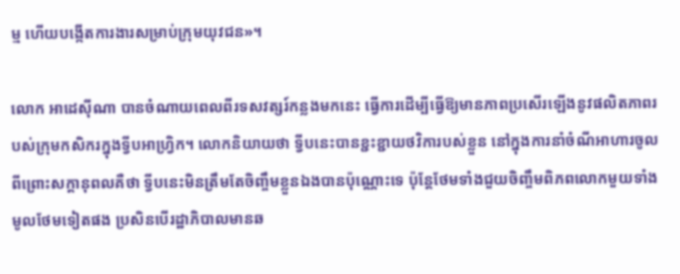ម្ម ហើយបង្កើតការងារសម្រាប់ក្រុមយុវជន»។

លោក អាដេស៊ីណា បានចំណាយពេលពីរទសវត្សរ៍កន្លងមកនេះ ធ្វើការដើម្បីធ្វើឱ្យមានភាពប្រសើរឡើងនូវផលិតភាពរបស់ក្រុមកសិករក្នុងទ្វីបអាហ្រ្វិក។ លោកនិយាយថា ទ្វីបនេះបានខ្ជះខ្ជាយថវិការបស់ខ្លួន នៅក្នុងការនាំចំណីអាហារចូល ពីព្រោះសក្តានុពលគឺថា ទ្វីបនេះមិនត្រឹមតែចិញ្ចឹមខ្លួនឯងបានប៉ុណ្ណោះទេ ប៉ុន្តែថែមទាំងជួយចិញ្ចឹមពិភពលោកមួយទាំងមូលថែមទៀតផង ប្រសិនបើរដ្ឋាភិបាលមានឆ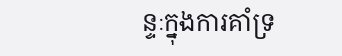ន្ទៈក្នុងការគាំទ្រ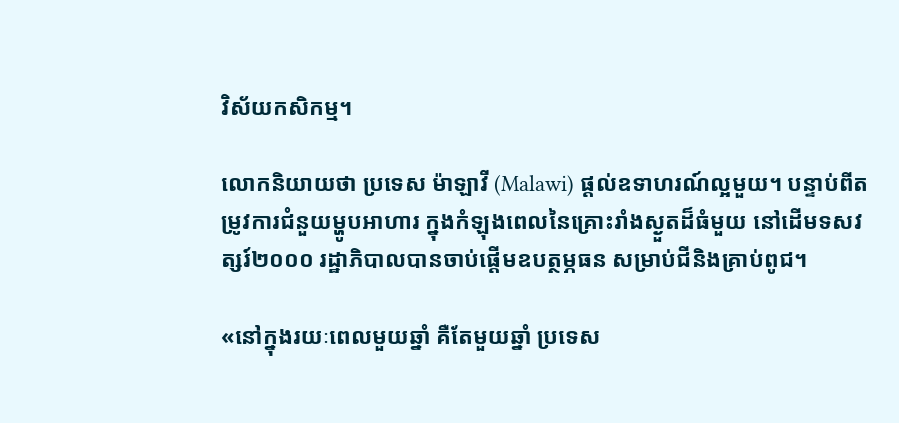វិស័យកសិកម្ម។

លោកនិយាយថា ប្រទេស ម៉ាឡាវី (Malawi) ផ្តល់ឧទាហរណ៍ល្អមួយ។ បន្ទាប់ពីតម្រូវការជំនួយម្ហូបអាហារ ក្នុងកំឡុងពេលនៃគ្រោះរាំងស្ងួតដ៏ធំមួយ នៅដើមទសវត្សរ៍២០០០ រដ្ឋាភិបាលបានចាប់ផ្តើមឧបត្ថម្ភធន សម្រាប់ជីនិងគ្រាប់ពូជ។

«នៅក្នុងរយៈពេលមួយឆ្នាំ គឺតែមួយឆ្នាំ ប្រទេស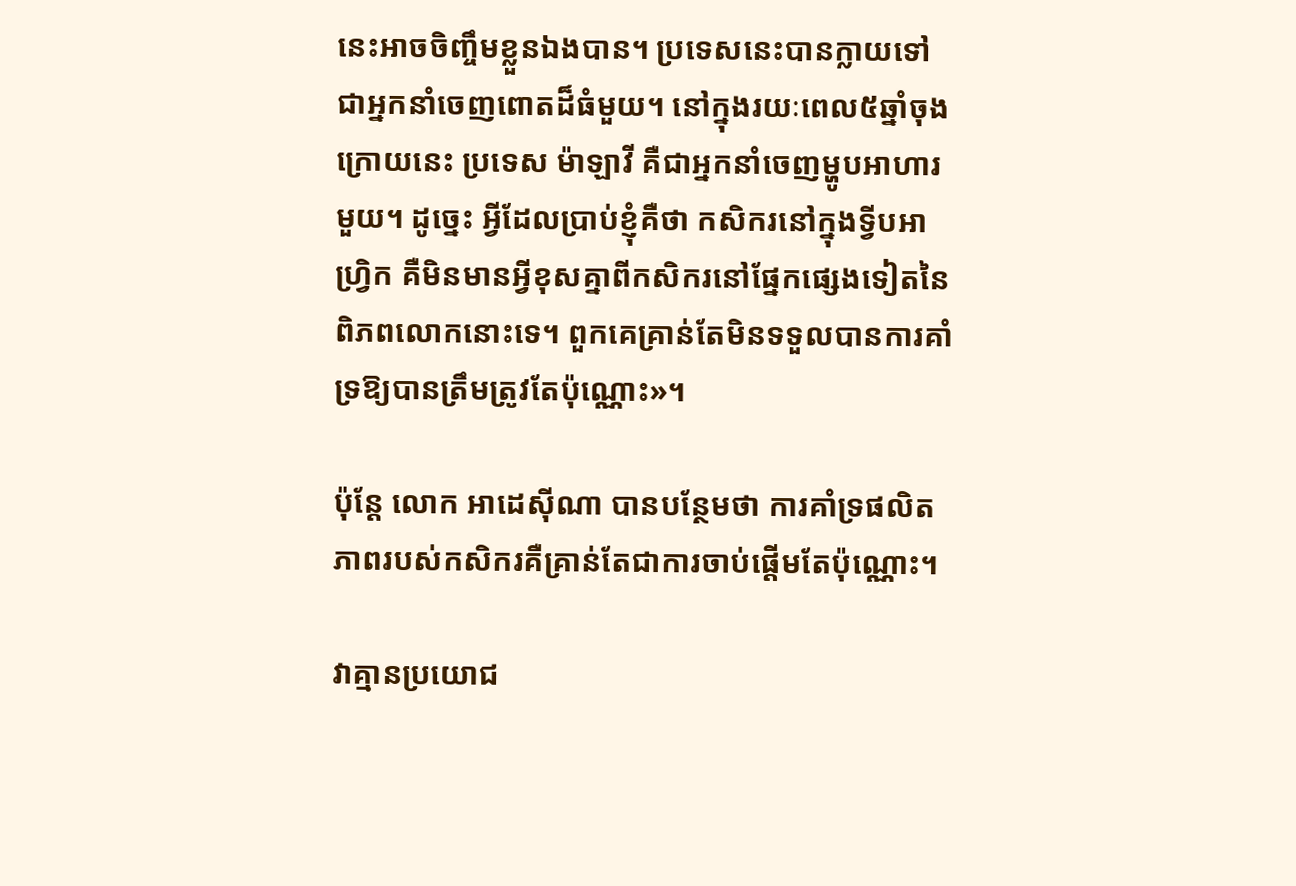នេះអាចចិញ្ចឹមខ្លួនឯងបាន។ ប្រទេសនេះបានក្លាយទៅជាអ្នកនាំចេញពោតដ៏ធំមួយ។ នៅក្នុងរយៈពេល៥ឆ្នាំចុងក្រោយនេះ ប្រទេស ម៉ាឡាវី គឺជាអ្នកនាំចេញម្ហូបអាហារមួយ។ ដូច្នេះ អ្វីដែលប្រាប់ខ្ញុំគឺថា កសិករនៅក្នុងទ្វីបអាហ្រ្វិក គឺមិនមានអ្វីខុសគ្នាពីកសិករនៅផ្នែកផ្សេងទៀតនៃពិភពលោកនោះទេ។ ពួកគេគ្រាន់តែមិនទទួលបានការគាំទ្រឱ្យបានត្រឹមត្រូវតែប៉ុណ្ណោះ»។

ប៉ុន្តែ លោក អាដេស៊ីណា បានបន្ថែមថា ការគាំទ្រផលិតភាពរបស់កសិករគឺគ្រាន់តែជាការចាប់ផ្តើមតែប៉ុណ្ណោះ។

វាគ្មានប្រយោជ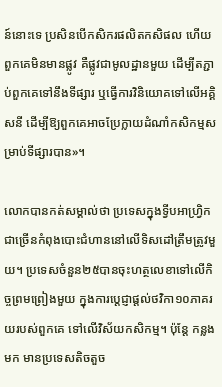ន៍នោះទេ ប្រសិនបើកសិករផលិតកសិផល ហើយពួកគេមិនមានផ្លូវ គឺផ្លូវជាមូលដ្ឋានមួយ ដើម្បីតភ្ជាប់ពួកគេទៅនឹងទីផ្សារ ឬធ្វើការវិនិយោគទៅលើអគ្គិសនី ដើម្បីឱ្យពួកគេអាចប្រែក្លាយដំណាំកសិកម្មសម្រាប់ទីផ្សារបាន»។

លោកបានកត់សម្គាល់ថា ប្រទេសក្នុងទ្វីបអាហ្រ្វិកជាច្រើនកំពុងបោះជំហាននៅលើទិសដៅត្រឹមត្រូវមួយ។ ប្រទេសចំនួន២៥បានចុះហត្ថលេខាទៅលើកិច្ចព្រមព្រៀងមួយ ក្នុងការប្តេជ្ញាផ្តល់ថវិកា១០ភាគរយរបស់ពួកគេ ទៅលើវិស័យកសិកម្ម។ ប៉ុន្តែ កន្លងមក មានប្រទេសតិចតួច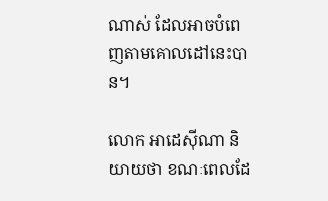ណាស់ ដែលអាចបំពេញតាមគោលដៅនេះបាន។

លោក អាដេស៊ីណា និយាយថា ខណៈពេលដែ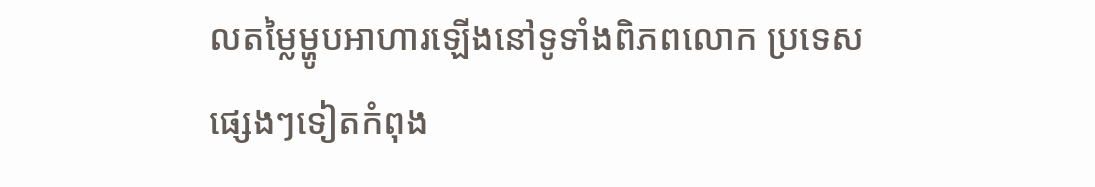លតម្លៃម្ហូបអាហារឡើងនៅទូទាំងពិភពលោក ប្រទេសផ្សេងៗទៀតកំពុង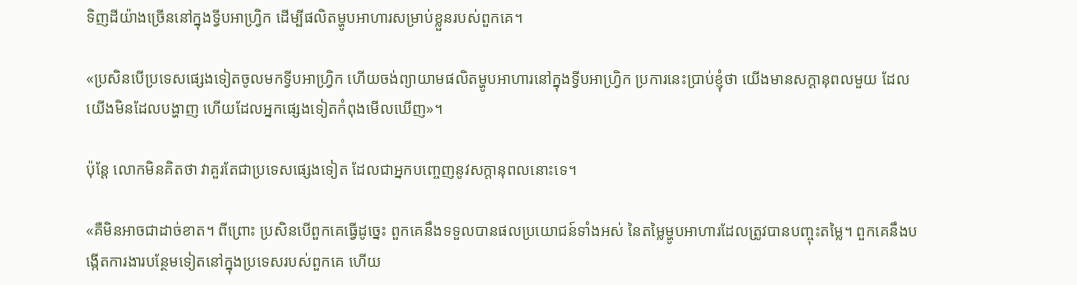ទិញដីយ៉ាងច្រើននៅក្នុងទ្វីបអាហ្រ្វិក ដើម្បីផលិតម្ហូបអាហារសម្រាប់ខ្លួនរបស់ពួកគេ។

«ប្រសិនបើប្រទេសផ្សេងទៀតចូលមកទ្វីបអាហ្រ្វិក ហើយចង់ព្យាយាមផលិតម្ហូបអាហារនៅក្នុងទ្វីបអាហ្រ្វិក ប្រការនេះប្រាប់ខ្ញុំថា យើងមានសក្តានុពលមួយ ដែលយើងមិនដែលបង្ហាញ ហើយដែលអ្នកផ្សេងទៀតកំពុងមើលឃើញ»។

ប៉ុន្តែ លោកមិនគិតថា វាគួរតែជាប្រទេសផ្សេងទៀត ដែលជាអ្នកបញ្ចេញនូវសក្តានុពលនោះទេ។

«គឺមិនអាចជាដាច់ខាត។ ពីព្រោះ ប្រសិនបើពួកគេធ្វើដូច្នេះ ពួកគេនឹងទទួលបានផលប្រយោជន៍ទាំងអស់ នៃតម្លៃម្ហូបអាហារដែលត្រូវបានបញ្ចុះតម្លៃ។ ពួកគេនឹងបង្កើតការងារបន្ថែមទៀតនៅក្នុងប្រទេសរបស់ពួកគេ ហើយ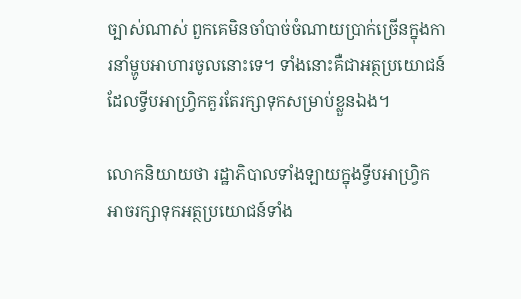ច្បាស់ណាស់ ពួកគេមិនចាំបាច់ចំណាយប្រាក់ច្រើនក្នុងការនាំម្ហូបអាហារចូលនោះទេ។ ទាំងនោះគឺជាអត្ថប្រយោជន៍ដែលទ្វីបអាហ្រ្វិកគួរតែរក្សាទុកសម្រាប់ខ្លួនឯង។

លោកនិយាយថា រដ្ឋាភិបាលទាំងឡាយក្នុងទ្វីបអាហ្រ្វិក អាចរក្សាទុកអត្ថប្រយោជន៍ទាំង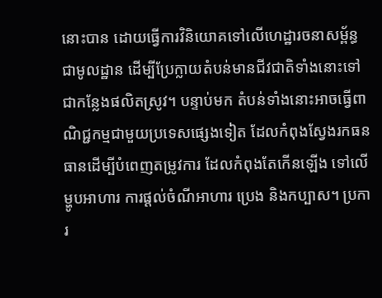នោះបាន ដោយធ្វើការវិនិយោគទៅលើហេដ្ឋារចនាសម្ព័ន្ធជាមូលដ្ឋាន ដើម្បីប្រែក្លាយតំបន់មានជីវជាតិទាំងនោះទៅជាកន្លែងផលិតស្រូវ។ បន្ទាប់មក តំបន់ទាំងនោះអាចធ្វើពាណិជ្ជកម្មជាមួយប្រទេសផ្សេងទៀត ដែលកំពុងស្វែងរកធនធានដើម្បីបំពេញតម្រូវការ ដែលកំពុងតែកើនឡើង ទៅលើម្ហូបអាហារ ការផ្តល់ចំណីអាហារ ប្រេង និងកប្បាស។ ប្រការ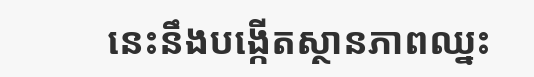នេះនឹងបង្កើតស្ថានភាពឈ្នះ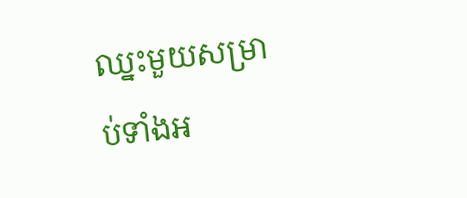ឈ្នះមួយសម្រាប់ទាំងអ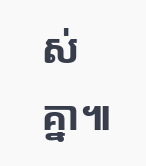ស់គ្នា៕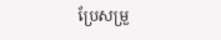ប្រែសម្រួ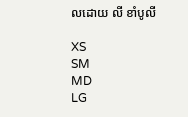លដោយ លី ខាំបូលី

XS
SM
MD
LG